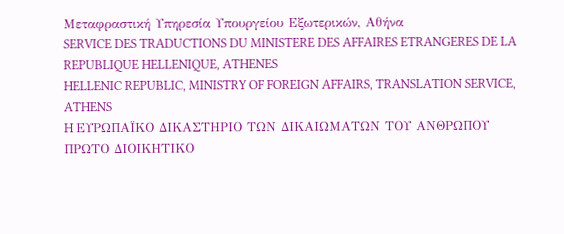Μεταφραστική Υπηρεσία Υπουργείου Εξωτερικών, Αθήνα
SERVICE DES TRADUCTIONS DU MINISTERE DES AFFAIRES ETRANGERES DE LA REPUBLIQUE HELLENIQUE, ATHENES
HELLENIC REPUBLIC, MINISTRY OF FOREIGN AFFAIRS, TRANSLATION SERVICE, ATHENS
H ΕΥΡΩΠΑΪΚΟ ΔΙΚΑΣΤΗΡΙΟ ΤΩΝ ΔΙΚΑΙΩΜΑΤΩΝ ΤΟΥ ΑΝΘΡΩΠΟΥ
ΠΡΩΤΟ ΔΙΟΙΚΗΤΙΚΟ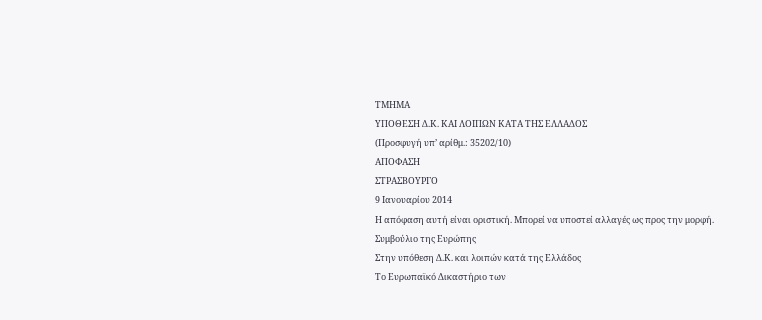ΤΜΗΜΑ
ΥΠΟΘΕΣΗ Δ.Κ. ΚΑΙ ΛΟΙΠΩΝ ΚΑΤΑ ΤΗΣ ΕΛΛΑΔΟΣ
(Προσφυγή υπ’ αρίθμ.: 35202/10)
ΑΠΟΦΑΣΗ
ΣΤΡΑΣΒΟΥΡΓΟ
9 Ιανουαρίου 2014
Η απόφαση αυτή είναι οριστική. Μπορεί να υποστεί αλλαγές ως προς την μορφή.
Συμβούλιο της Ευρώπης
Στην υπόθεση Δ.Κ. και λοιπών κατά της Ελλάδος
Το Ευρωπαϊκό Δικαστήριο των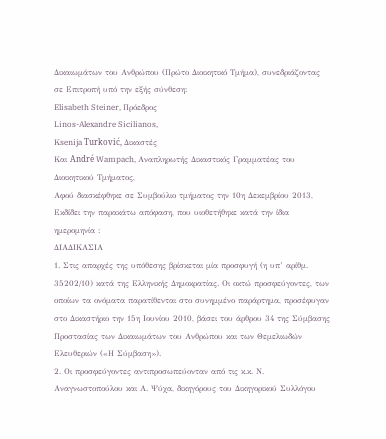Δικαιωμάτων του Ανθρώπου (Πρώτο Διοικητικό Τμήμα), συνεδριάζοντας σε Επιτροπή υπό την εξής σύνθεση:
Elisabeth Steiner, Πρόεδρος
Linos-Alexandre Sicilianos,
Κsenija Turković, Δικαστές
Και André Wampach, Αναπληρωτής Δικαστικός Γραμματέας του Διοικητικού Τμήματος,
Αφού διασκέφθηκε σε Συμβούλιο τμήματος την 10η Δεκεμβρίου 2013,
Εκδίδει την παρακάτω απόφαση, που υιοθετήθηκε κατά την ίδια ημερομηνία :
ΔΙΑΔΙΚΑΣΙΑ
1. Στις απαρχές της υπόθεσης βρίσκεται μία προσφυγή (η υπ’ αρίθμ. 35202/10) κατά της Ελληνικής Δημοκρατίας. Οι οκτώ προσφεύγοντες, των οποίων τα ονόματα παρατίθενται στο συνημμένο παράρτημα, προσέφυγαν στο Δικαστήριο την 15η Ιουνίου 2010, βάσει του άρθρου 34 της Σύμβασης Προστασίας των Δικαιωμάτων του Ανθρώπου και των Θεμελιωδών Ελευθεριών («Η Σύμβαση»).
2. Οι προσφεύγοντες αντιπροσωπεύονταν από τις κ.κ. Ν. Αναγνωστοπούλου και Α. Ψύχα, δικηγόρους του Δικηγορικού Συλλόγου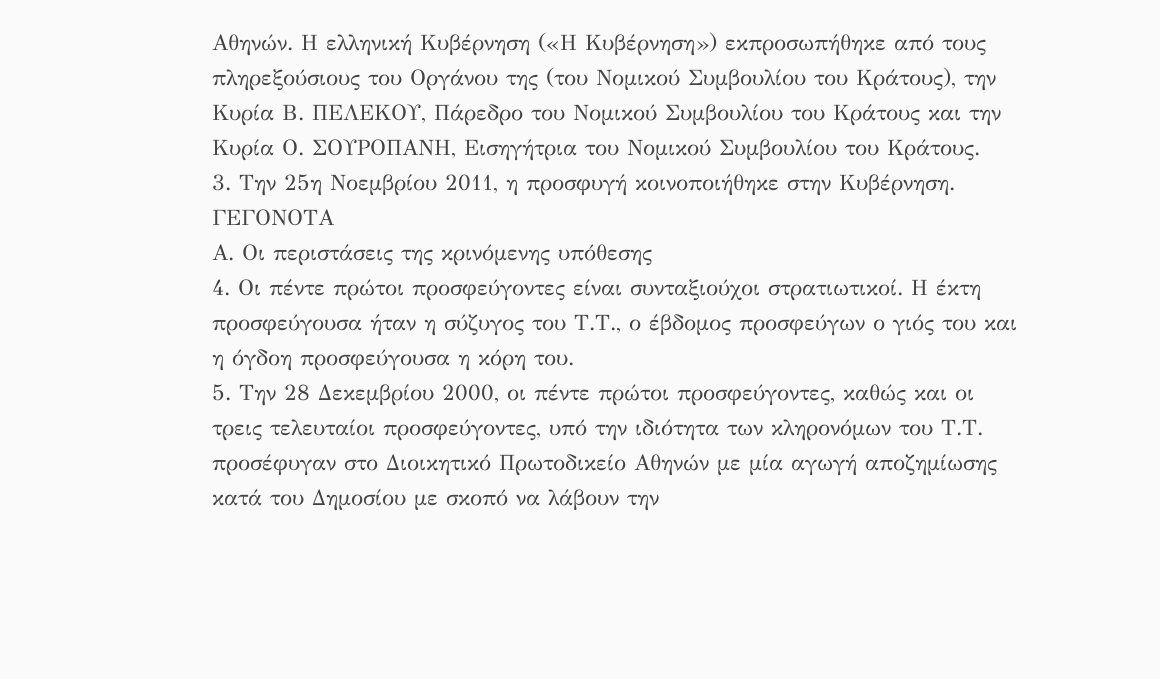Αθηνών. Η ελληνική Κυβέρνηση («Η Κυβέρνηση») εκπροσωπήθηκε από τους πληρεξούσιους του Οργάνου της (του Νομικού Συμβουλίου του Κράτους), την Κυρία Β. ΠΕΛΕΚΟΥ, Πάρεδρο του Νομικού Συμβουλίου του Κράτους και την Κυρία Ο. ΣΟΥΡΟΠΑΝΗ, Εισηγήτρια του Νομικού Συμβουλίου του Κράτους.
3. Την 25η Νοεμβρίου 2011, η προσφυγή κοινοποιήθηκε στην Κυβέρνηση.
ΓΕΓΟΝΟΤΑ
Α. Οι περιστάσεις της κρινόμενης υπόθεσης
4. Οι πέντε πρώτοι προσφεύγοντες είναι συνταξιούχοι στρατιωτικοί. Η έκτη προσφεύγουσα ήταν η σύζυγος του Τ.Τ., ο έβδομος προσφεύγων ο γιός του και η όγδοη προσφεύγουσα η κόρη του.
5. Την 28 Δεκεμβρίου 2000, οι πέντε πρώτοι προσφεύγοντες, καθώς και οι τρεις τελευταίοι προσφεύγοντες, υπό την ιδιότητα των κληρονόμων του Τ.Τ. προσέφυγαν στο Διοικητικό Πρωτοδικείο Αθηνών με μία αγωγή αποζημίωσης κατά του Δημοσίου με σκοπό να λάβουν την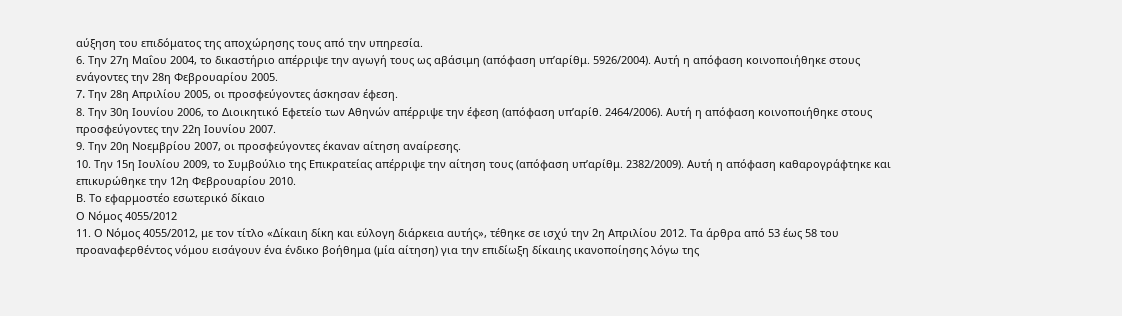αύξηση του επιδόματος της αποχώρησης τους από την υπηρεσία.
6. Την 27η Μαΐου 2004, το δικαστήριο απέρριψε την αγωγή τους ως αβάσιμη (απόφαση υπ’αρίθμ. 5926/2004). Αυτή η απόφαση κοινοποιήθηκε στους ενάγοντες την 28η Φεβρουαρίου 2005.
7. Tην 28η Απριλίου 2005, οι προσφεύγοντες άσκησαν έφεση.
8. Την 30η Ιουνίου 2006, το Διοικητικό Εφετείο των Αθηνών απέρριψε την έφεση (απόφαση υπ’αρίθ. 2464/2006). Αυτή η απόφαση κοινοποιήθηκε στους προσφεύγοντες την 22η Ιουνίου 2007.
9. Την 20η Νοεμβρίου 2007, οι προσφεύγοντες έκαναν αίτηση αναίρεσης.
10. Την 15η Ιουλίου 2009, το Συμβούλιο της Επικρατείας απέρριψε την αίτηση τους (απόφαση υπ’αρίθμ. 2382/2009). Αυτή η απόφαση καθαρογράφτηκε και επικυρώθηκε την 12η Φεβρουαρίου 2010.
Β. Το εφαρμοστέο εσωτερικό δίκαιο
Ο Νόμος 4055/2012
11. Ο Νόμος 4055/2012, με τον τίτλο «Δίκαιη δίκη και εύλογη διάρκεια αυτής», τέθηκε σε ισχύ την 2η Απριλίου 2012. Τα άρθρα από 53 έως 58 του προαναφερθέντος νόμου εισάγουν ένα ένδικο βοήθημα (μία αίτηση) για την επιδίωξη δίκαιης ικανοποίησης λόγω της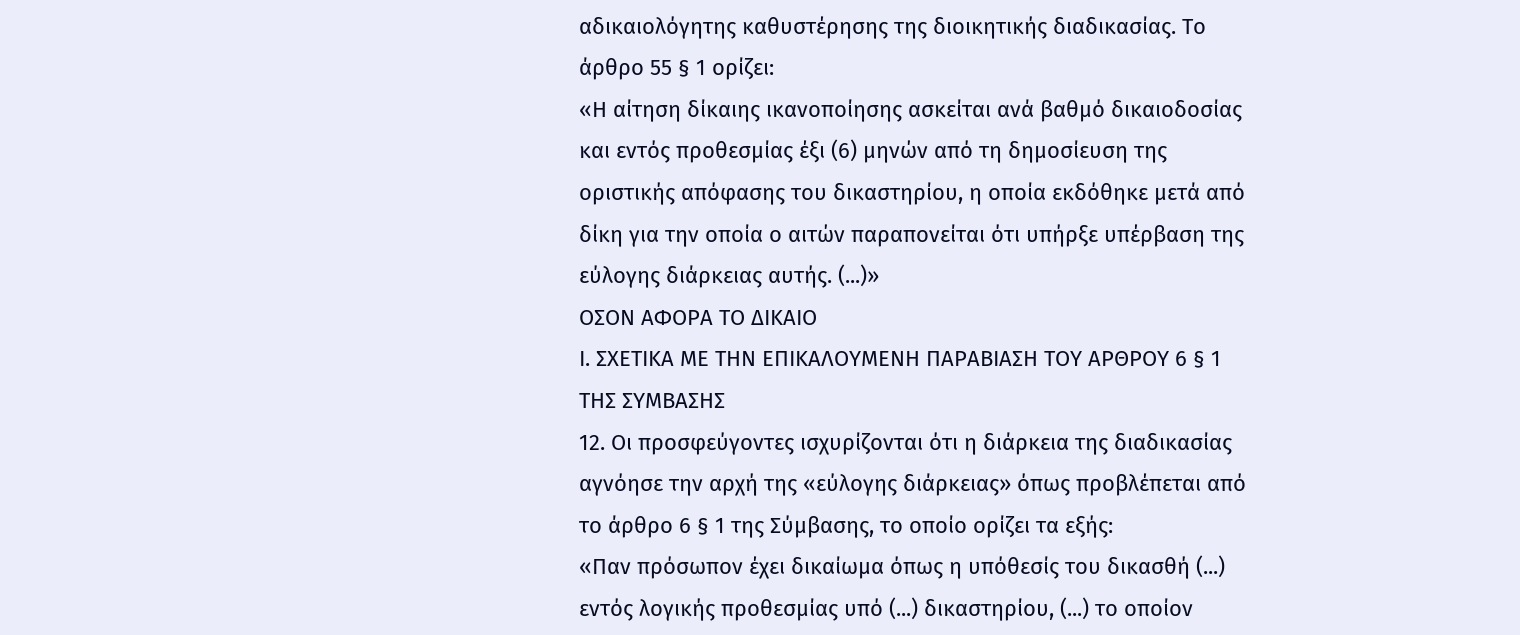αδικαιολόγητης καθυστέρησης της διοικητικής διαδικασίας. Το άρθρο 55 § 1 ορίζει:
«Η αίτηση δίκαιης ικανοποίησης ασκείται ανά βαθμό δικαιοδοσίας και εντός προθεσμίας έξι (6) μηνών από τη δημοσίευση της οριστικής απόφασης του δικαστηρίου, η οποία εκδόθηκε μετά από δίκη για την οποία ο αιτών παραπονείται ότι υπήρξε υπέρβαση της εύλογης διάρκειας αυτής. (...)»
OΣΟΝ ΑΦΟΡΑ ΤΟ ΔΙΚΑΙΟ
Ι. ΣΧΕΤΙΚΑ ΜΕ ΤΗΝ ΕΠΙΚΑΛΟΥΜΕΝΗ ΠΑΡΑΒΙΑΣΗ ΤΟΥ ΑΡΘΡΟΥ 6 § 1 ΤΗΣ ΣΥΜΒΑΣΗΣ
12. Οι προσφεύγοντες ισχυρίζονται ότι η διάρκεια της διαδικασίας αγνόησε την αρχή της «εύλογης διάρκειας» όπως προβλέπεται από το άρθρο 6 § 1 της Σύμβασης, το οποίο ορίζει τα εξής:
«Παν πρόσωπον έχει δικαίωμα όπως η υπόθεσίς του δικασθή (...) εντός λογικής προθεσμίας υπό (...) δικαστηρίου, (...) το οποίον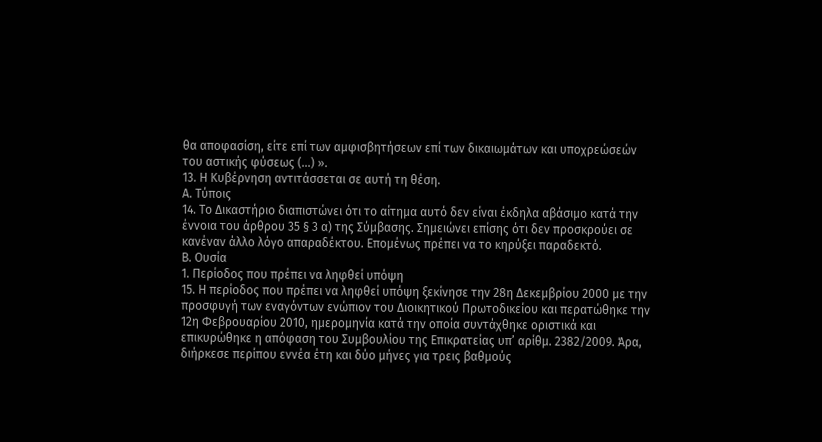θα αποφασίση, είτε επί των αμφισβητήσεων επί των δικαιωμάτων και υποχρεώσεών του αστικής φύσεως (...) ».
13. Η Κυβέρνηση αντιτάσσεται σε αυτή τη θέση.
Α. Τύποις
14. Το Δικαστήριο διαπιστώνει ότι το αίτημα αυτό δεν είναι έκδηλα αβάσιμο κατά την έννοια του άρθρου 35 § 3 α) της Σύμβασης. Σημειώνει επίσης ότι δεν προσκρούει σε κανέναν άλλο λόγο απαραδέκτου. Επομένως πρέπει να το κηρύξει παραδεκτό.
Β. Ουσία
1. Περίοδος που πρέπει να ληφθεί υπόψη
15. Η περίοδος που πρέπει να ληφθεί υπόψη ξεκίνησε την 28η Δεκεμβρίου 2000 με την προσφυγή των εναγόντων ενώπιον του Διοικητικού Πρωτοδικείου και περατώθηκε την 12η Φεβρουαρίου 2010, ημερομηνία κατά την οποία συντάχθηκε οριστικά και επικυρώθηκε η απόφαση του Συμβουλίου της Επικρατείας υπ’ αρίθμ. 2382/2009. Άρα, διήρκεσε περίπου εννέα έτη και δύο μήνες για τρεις βαθμούς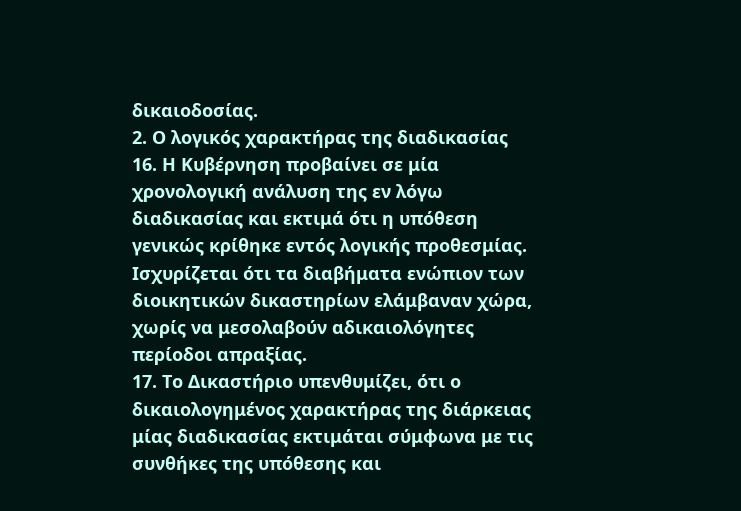δικαιοδοσίας.
2. Ο λογικός χαρακτήρας της διαδικασίας
16. Η Κυβέρνηση προβαίνει σε μία χρονολογική ανάλυση της εν λόγω διαδικασίας και εκτιμά ότι η υπόθεση γενικώς κρίθηκε εντός λογικής προθεσμίας. Ισχυρίζεται ότι τα διαβήματα ενώπιον των διοικητικών δικαστηρίων ελάμβαναν χώρα, χωρίς να μεσολαβούν αδικαιολόγητες περίοδοι απραξίας.
17. Το Δικαστήριο υπενθυμίζει, ότι ο δικαιολογημένος χαρακτήρας της διάρκειας μίας διαδικασίας εκτιμάται σύμφωνα με τις συνθήκες της υπόθεσης και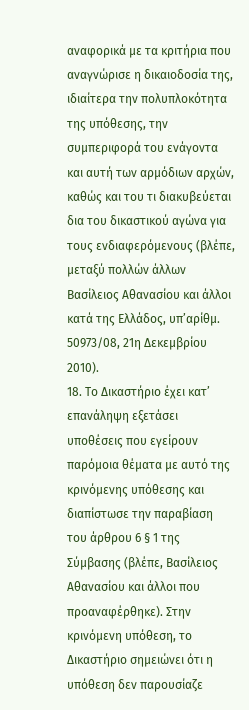αναφορικά με τα κριτήρια που αναγνώρισε η δικαιοδοσία της, ιδιαίτερα την πολυπλοκότητα της υπόθεσης, την συμπεριφορά του ενάγοντα και αυτή των αρμόδιων αρχών, καθώς και του τι διακυβεύεται δια του δικαστικού αγώνα για τους ενδιαφερόμενους (βλέπε, μεταξύ πολλών άλλων Βασίλειος Αθανασίου και άλλοι κατά της Ελλάδος, υπ’αρίθμ. 50973/08, 21η Δεκεμβρίου 2010).
18. Το Δικαστήριο έχει κατ’ επανάληψη εξετάσει υποθέσεις που εγείρουν παρόμοια θέματα με αυτό της κρινόμενης υπόθεσης και διαπίστωσε την παραβίαση του άρθρου 6 § 1 της Σύμβασης (βλέπε, Βασίλειος Αθανασίου και άλλοι που προαναφέρθηκε). Στην κρινόμενη υπόθεση, το Δικαστήριο σημειώνει ότι η υπόθεση δεν παρουσίαζε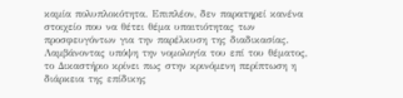καμία πολυπλοκότητα. Επιπλέον, δεν παρατηρεί κανένα στοιχείο που να θέτει θέμα υπαιτιότητας των προσφευγόντων για την παρέλκυση της διαδικασίας. Λαμβάνοντας υπόψη την νομολογία του επί του θέματος, το Δικαστήριο κρίνει πως στην κρινόμενη περίπτωση η διάρκεια της επίδικης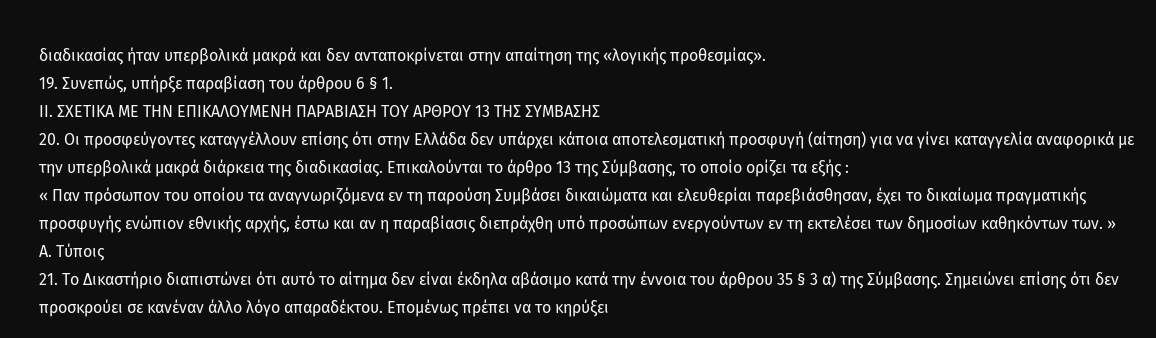διαδικασίας ήταν υπερβολικά μακρά και δεν ανταποκρίνεται στην απαίτηση της «λογικής προθεσμίας».
19. Συνεπώς, υπήρξε παραβίαση του άρθρου 6 § 1.
ΙΙ. ΣΧΕΤΙΚΑ ΜΕ ΤΗΝ ΕΠΙΚΑΛΟΥΜΕΝΗ ΠΑΡΑΒΙΑΣΗ ΤΟΥ ΑΡΘΡΟΥ 13 ΤΗΣ ΣΥΜΒΑΣΗΣ
20. Οι προσφεύγοντες καταγγέλλουν επίσης ότι στην Ελλάδα δεν υπάρχει κάποια αποτελεσματική προσφυγή (αίτηση) για να γίνει καταγγελία αναφορικά με την υπερβολικά μακρά διάρκεια της διαδικασίας. Επικαλούνται το άρθρο 13 της Σύμβασης, το οποίο ορίζει τα εξής :
« Παν πρόσωπον του οποίου τα αναγνωριζόμενα εν τη παρούση Συμβάσει δικαιώματα και ελευθερίαι παρεβιάσθησαν, έχει το δικαίωμα πραγματικής προσφυγής ενώπιον εθνικής αρχής, έστω και αν η παραβίασις διεπράχθη υπό προσώπων ενεργούντων εν τη εκτελέσει των δημοσίων καθηκόντων των. »
Α. Τύποις
21. Το Δικαστήριο διαπιστώνει ότι αυτό το αίτημα δεν είναι έκδηλα αβάσιμο κατά την έννοια του άρθρου 35 § 3 α) της Σύμβασης. Σημειώνει επίσης ότι δεν προσκρούει σε κανέναν άλλο λόγο απαραδέκτου. Επομένως πρέπει να το κηρύξει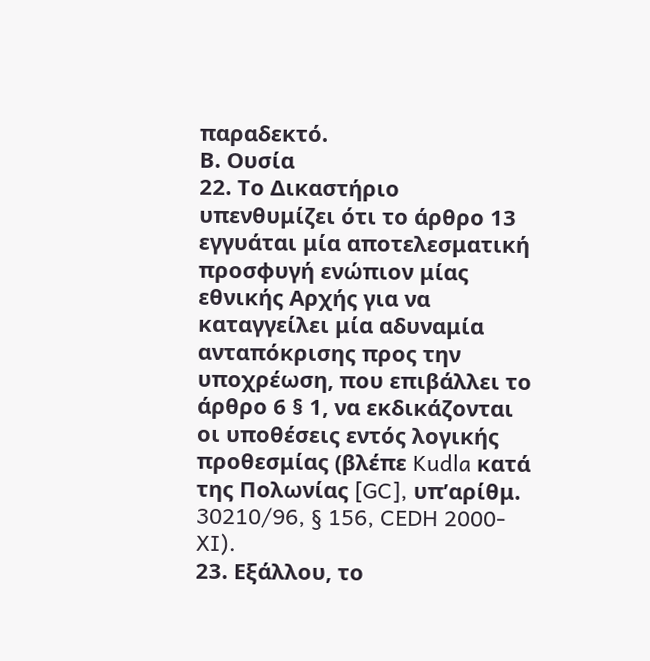παραδεκτό.
Β. Ουσία
22. Το Δικαστήριο υπενθυμίζει ότι το άρθρο 13 εγγυάται μία αποτελεσματική προσφυγή ενώπιον μίας εθνικής Αρχής για να καταγγείλει μία αδυναμία ανταπόκρισης προς την υποχρέωση, που επιβάλλει το άρθρο 6 § 1, να εκδικάζονται οι υποθέσεις εντός λογικής προθεσμίας (βλέπε Kudla κατά της Πολωνίας [GC], υπ’αρίθμ. 30210/96, § 156, CEDH 2000-XI).
23. Εξάλλου, το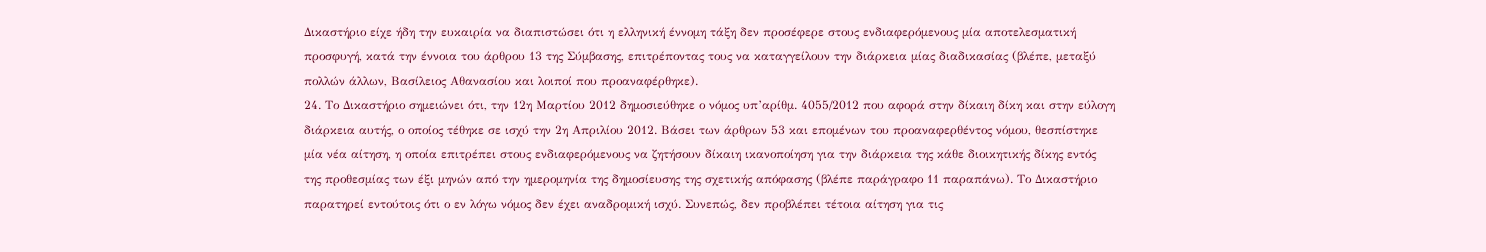Δικαστήριο είχε ήδη την ευκαιρία να διαπιστώσει ότι η ελληνική έννομη τάξη δεν προσέφερε στους ενδιαφερόμενους μία αποτελεσματική προσφυγή, κατά την έννοια του άρθρου 13 της Σύμβασης, επιτρέποντας τους να καταγγείλουν την διάρκεια μίας διαδικασίας (βλέπε, μεταξύ πολλών άλλων, Βασίλειος Αθανασίου και λοιποί που προαναφέρθηκε).
24. Το Δικαστήριο σημειώνει ότι, την 12η Μαρτίου 2012 δημοσιεύθηκε ο νόμος υπ’αρίθμ. 4055/2012 που αφορά στην δίκαιη δίκη και στην εύλογη διάρκεια αυτής, ο οποίος τέθηκε σε ισχύ την 2η Απριλίου 2012. Βάσει των άρθρων 53 και επομένων του προαναφερθέντος νόμου, θεσπίστηκε μία νέα αίτηση, η οποία επιτρέπει στους ενδιαφερόμενους να ζητήσουν δίκαιη ικανοποίηση για την διάρκεια της κάθε διοικητικής δίκης εντός της προθεσμίας των έξι μηνών από την ημερομηνία της δημοσίευσης της σχετικής απόφασης (βλέπε παράγραφο 11 παραπάνω). Το Δικαστήριο παρατηρεί εντούτοις ότι ο εν λόγω νόμος δεν έχει αναδρομική ισχύ. Συνεπώς, δεν προβλέπει τέτοια αίτηση για τις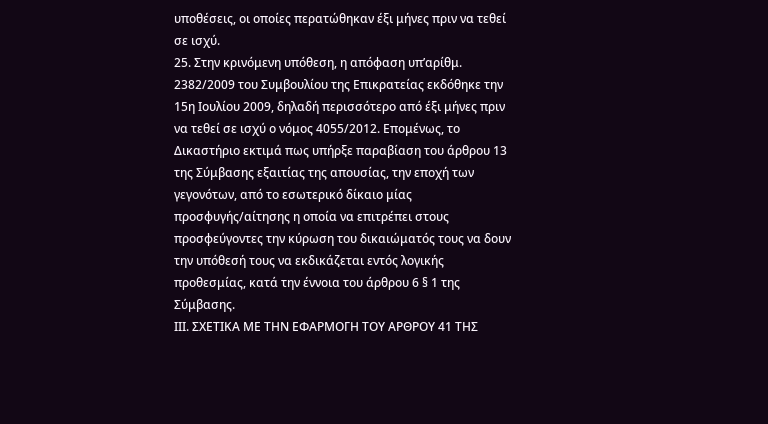υποθέσεις, οι οποίες περατώθηκαν έξι μήνες πριν να τεθεί σε ισχύ.
25. Στην κρινόμενη υπόθεση, η απόφαση υπ’αρίθμ. 2382/2009 του Συμβουλίου της Επικρατείας εκδόθηκε την 15η Ιουλίου 2009, δηλαδή περισσότερο από έξι μήνες πριν να τεθεί σε ισχύ ο νόμος 4055/2012. Επομένως, το Δικαστήριο εκτιμά πως υπήρξε παραβίαση του άρθρου 13 της Σύμβασης εξαιτίας της απουσίας, την εποχή των γεγονότων, από το εσωτερικό δίκαιο μίας προσφυγής/αίτησης η οποία να επιτρέπει στους προσφεύγοντες την κύρωση του δικαιώματός τους να δουν την υπόθεσή τους να εκδικάζεται εντός λογικής προθεσμίας, κατά την έννοια του άρθρου 6 § 1 της Σύμβασης.
ΙΙΙ. ΣΧΕΤΙΚΑ ΜΕ ΤΗΝ ΕΦΑΡΜΟΓΗ ΤΟΥ ΑΡΘΡΟΥ 41 ΤΗΣ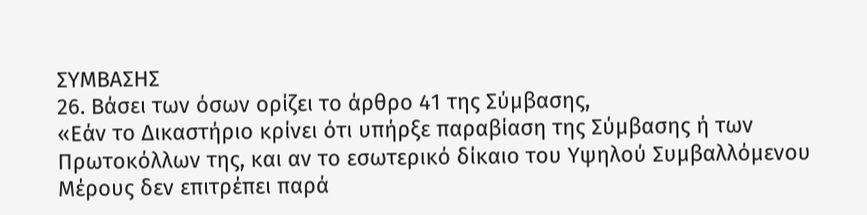ΣΥΜΒΑΣΗΣ
26. Βάσει των όσων ορίζει το άρθρο 41 της Σύμβασης,
«Εάν το Δικαστήριο κρίνει ότι υπήρξε παραβίαση της Σύμβασης ή των Πρωτοκόλλων της, και αν το εσωτερικό δίκαιο του Υψηλού Συμβαλλόμενου Μέρους δεν επιτρέπει παρά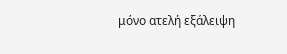μόνο ατελή εξάλειψη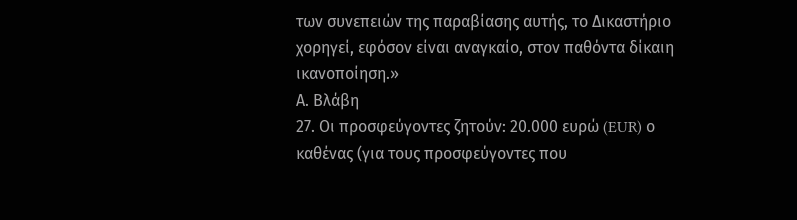των συνεπειών της παραβίασης αυτής, το Δικαστήριο χορηγεί, εφόσον είναι αναγκαίο, στον παθόντα δίκαιη ικανοποίηση.»
Α. Βλάβη
27. Οι προσφεύγοντες ζητούν: 20.000 ευρώ (EUR) ο καθένας (για τους προσφεύγοντες που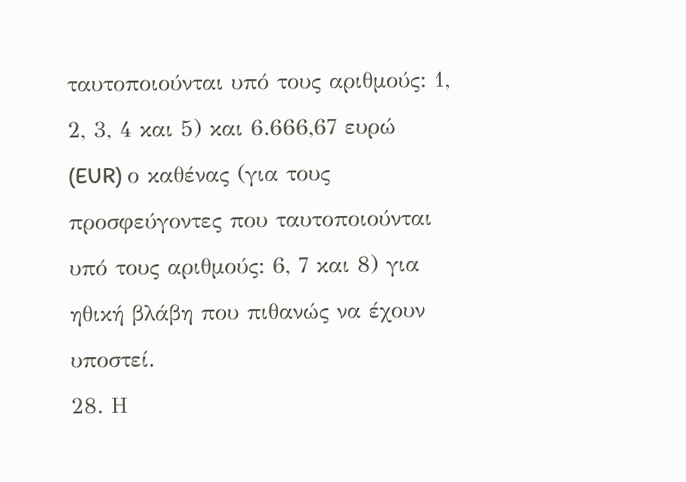ταυτοποιούνται υπό τους αριθμούς: 1, 2, 3, 4 και 5) και 6.666,67 ευρώ (EUR) ο καθένας (για τους προσφεύγοντες που ταυτοποιούνται υπό τους αριθμούς: 6, 7 και 8) για ηθική βλάβη που πιθανώς να έχουν υποστεί.
28. Η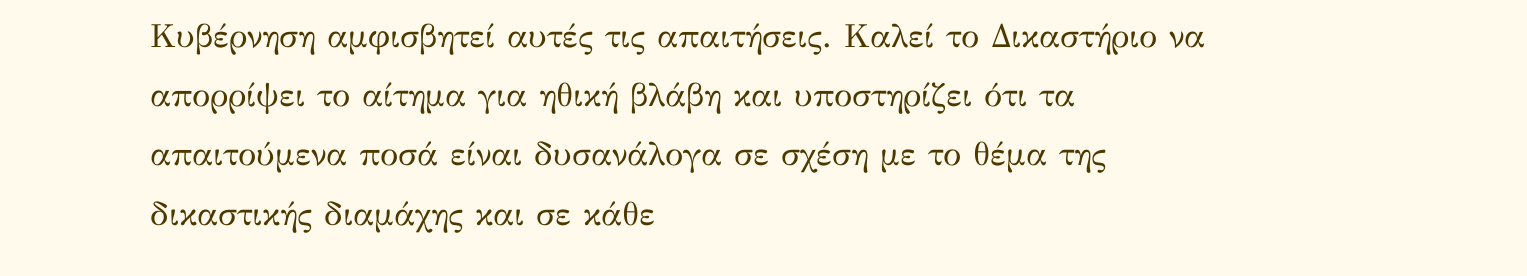Κυβέρνηση αμφισβητεί αυτές τις απαιτήσεις. Καλεί το Δικαστήριο να απορρίψει το αίτημα για ηθική βλάβη και υποστηρίζει ότι τα απαιτούμενα ποσά είναι δυσανάλογα σε σχέση με το θέμα της δικαστικής διαμάχης και σε κάθε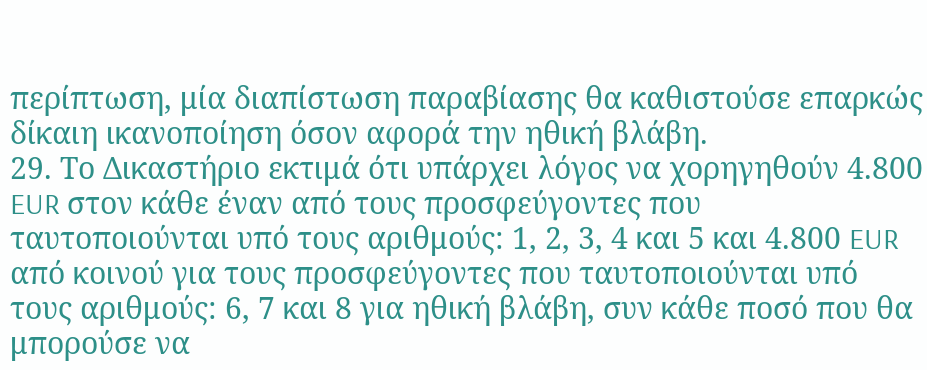περίπτωση, μία διαπίστωση παραβίασης θα καθιστούσε επαρκώς δίκαιη ικανοποίηση όσον αφορά την ηθική βλάβη.
29. Το Δικαστήριο εκτιμά ότι υπάρχει λόγος να χορηγηθούν 4.800 EUR στον κάθε έναν από τους προσφεύγοντες που ταυτοποιούνται υπό τους αριθμούς: 1, 2, 3, 4 και 5 και 4.800 EUR από κοινού για τους προσφεύγοντες που ταυτοποιούνται υπό τους αριθμούς: 6, 7 και 8 για ηθική βλάβη, συν κάθε ποσό που θα μπορούσε να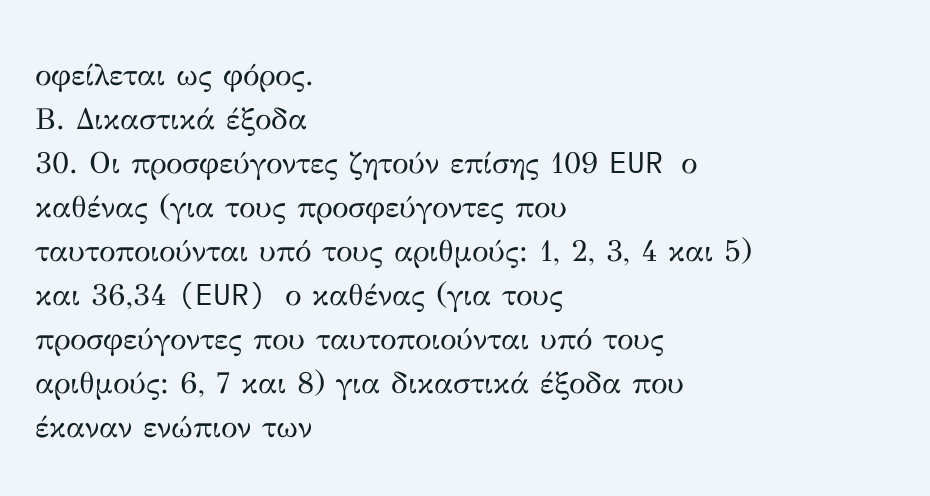οφείλεται ως φόρος.
Β. Δικαστικά έξοδα
30. Οι προσφεύγοντες ζητούν επίσης 109 EUR ο καθένας (για τους προσφεύγοντες που ταυτοποιούνται υπό τους αριθμούς: 1, 2, 3, 4 και 5) και 36,34 (EUR) ο καθένας (για τους προσφεύγοντες που ταυτοποιούνται υπό τους αριθμούς: 6, 7 και 8) για δικαστικά έξοδα που έκαναν ενώπιον των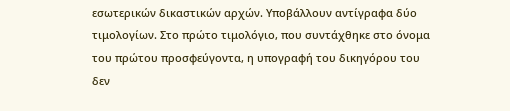εσωτερικών δικαστικών αρχών. Υποβάλλουν αντίγραφα δύο τιμολογίων. Στο πρώτο τιμολόγιο, που συντάχθηκε στο όνομα του πρώτου προσφεύγοντα, η υπογραφή του δικηγόρου του δεν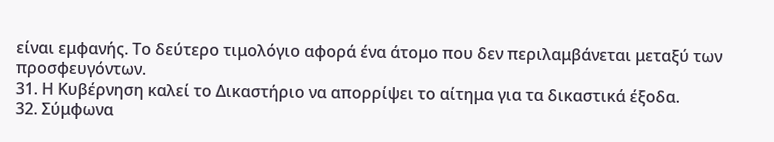είναι εμφανής. Το δεύτερο τιμολόγιο αφορά ένα άτομο που δεν περιλαμβάνεται μεταξύ των προσφευγόντων.
31. Η Κυβέρνηση καλεί το Δικαστήριο να απορρίψει το αίτημα για τα δικαστικά έξοδα.
32. Σύμφωνα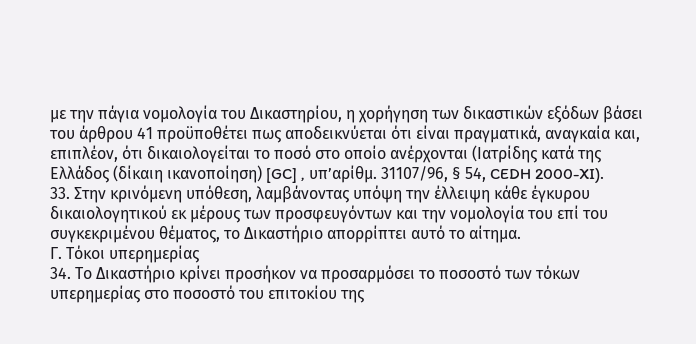με την πάγια νομολογία του Δικαστηρίου, η χορήγηση των δικαστικών εξόδων βάσει του άρθρου 41 προϋποθέτει πως αποδεικνύεται ότι είναι πραγματικά, αναγκαία και, επιπλέον, ότι δικαιολογείται το ποσό στο οποίο ανέρχονται (Ιατρίδης κατά της Ελλάδος (δίκαιη ικανοποίηση) [GC] , υπ’αρίθμ. 31107/96, § 54, CEDH 2000-XI).
33. Στην κρινόμενη υπόθεση, λαμβάνοντας υπόψη την έλλειψη κάθε έγκυρου δικαιολογητικού εκ μέρους των προσφευγόντων και την νομολογία του επί του συγκεκριμένου θέματος, το Δικαστήριο απορρίπτει αυτό το αίτημα.
Γ. Τόκοι υπερημερίας
34. Το Δικαστήριο κρίνει προσήκον να προσαρμόσει το ποσοστό των τόκων υπερημερίας στο ποσοστό του επιτοκίου της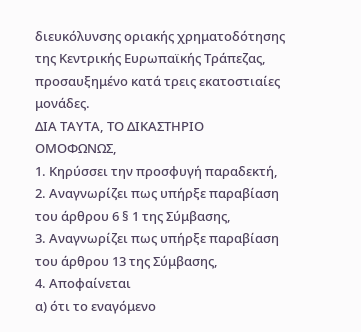διευκόλυνσης οριακής χρηματοδότησης της Κεντρικής Ευρωπαϊκής Τράπεζας, προσαυξημένο κατά τρεις εκατοστιαίες μονάδες.
ΔΙΑ ΤΑΥΤΑ, ΤΟ ΔΙΚΑΣΤΗΡΙΟ ΟΜΟΦΩΝΩΣ,
1. Κηρύσσει την προσφυγή παραδεκτή,
2. Αναγνωρίζει πως υπήρξε παραβίαση του άρθρου 6 § 1 της Σύμβασης,
3. Αναγνωρίζει πως υπήρξε παραβίαση του άρθρου 13 της Σύμβασης,
4. Αποφαίνεται
α) ότι το εναγόμενο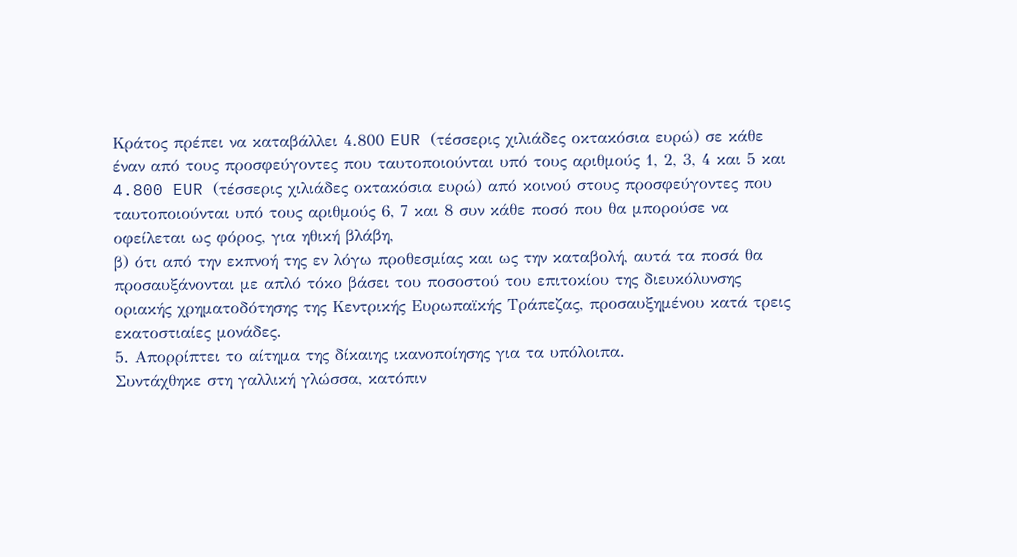Κράτος πρέπει να καταβάλλει 4.800 EUR (τέσσερις χιλιάδες οκτακόσια ευρώ) σε κάθε έναν από τους προσφεύγοντες που ταυτοποιούνται υπό τους αριθμούς 1, 2, 3, 4 και 5 και 4.800 EUR (τέσσερις χιλιάδες οκτακόσια ευρώ) από κοινού στους προσφεύγοντες που ταυτοποιούνται υπό τους αριθμούς 6, 7 και 8 συν κάθε ποσό που θα μπορούσε να οφείλεται ως φόρος, για ηθική βλάβη,
β) ότι από την εκπνοή της εν λόγω προθεσμίας και ως την καταβολή, αυτά τα ποσά θα προσαυξάνονται με απλό τόκο βάσει του ποσοστού του επιτοκίου της διευκόλυνσης οριακής χρηματοδότησης της Κεντρικής Ευρωπαϊκής Τράπεζας, προσαυξημένου κατά τρεις εκατοστιαίες μονάδες.
5. Απορρίπτει το αίτημα της δίκαιης ικανοποίησης για τα υπόλοιπα.
Συντάχθηκε στη γαλλική γλώσσα, κατόπιν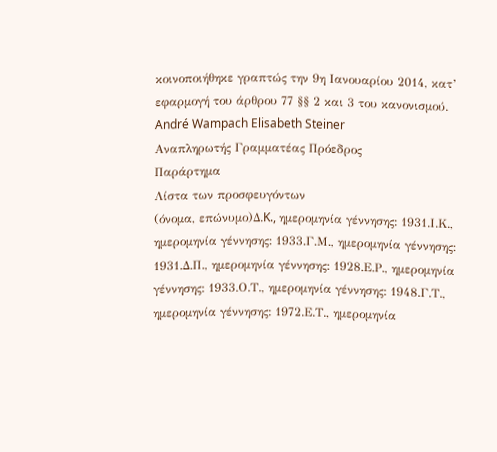κοινοποιήθηκε γραπτώς την 9η Ιανουαρίου 2014, κατ’ εφαρμογή του άρθρου 77 §§ 2 και 3 του κανονισμού.
André Wampach Elisabeth Steiner
Αναπληρωτής Γραμματέας Πρόεδρος
Παράρτημα
Λίστα των προσφευγόντων
(όνομα, επώνυμο)Δ.K., ημερομηνία γέννησης: 1931.Ι.Κ., ημερομηνία γέννησης: 1933.Γ.Μ., ημερομηνία γέννησης: 1931.Δ.Π., ημερομηνία γέννησης: 1928.Ε.Ρ., ημερομηνία γέννησης: 1933.Ο.Τ., ημερομηνία γέννησης: 1948.Γ.Τ., ημερομηνία γέννησης: 1972.Ε.Τ., ημερομηνία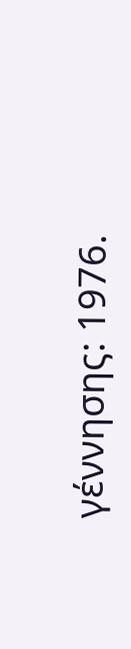γέννησης: 1976.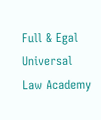Full & Egal Universal Law Academy